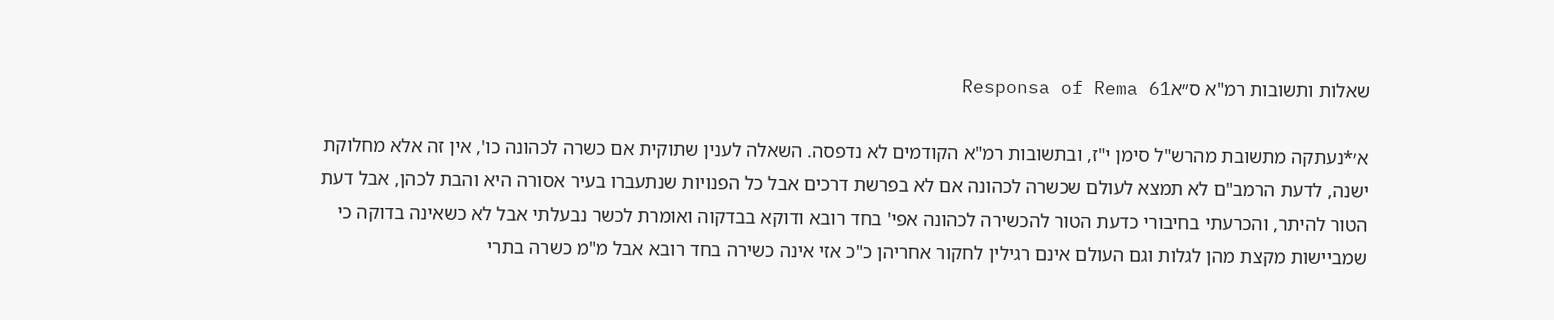שאלות ותשובות רמ"א ס״אResponsa of Rema 61

א׳*נעתקה מתשובת מהרש"ל סימן י"ז, ובתשובות רמ"א הקודמים לא נדפסה. השאלה לענין שתוקית אם כשרה לכהונה כו', אין זה אלא מחלוקת ישנה, לדעת הרמב"ם לא תמצא לעולם שכשרה לכהונה אם לא בפרשת דרכים אבל כל הפנויות שנתעברו בעיר אסורה היא והבת לכהן, אבל דעת הטור להיתר, והכרעתי בחיבורי כדעת הטור להכשירה לכהונה אפי' בחד רובא ודוקא בבדקוה ואומרת לכשר נבעלתי אבל לא כשאינה בדוקה כי שמביישות מקצת מהן לגלות וגם העולם אינם רגילין לחקור אחריהן כ"כ אזי אינה כשירה בחד רובא אבל מ"מ כשרה בתרי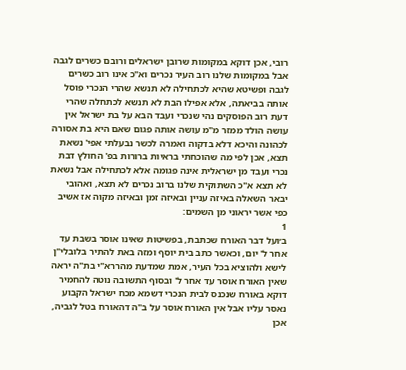רובי, אכן דוקא במקומות שרובן ישראלים ורובם כשרים לגבה אבל במקומות שלנו רוב העיר נכרים וא"כ אינו רוב כשרים לגבה ופשיטא שהיא לכתחילה לא תנשא שהרי הנכרי פוסל אותה בביאתה, אלא אפילו הבת לא תנשא לכתחלה שהרי דעת רוב הפוסקים נהי שנכרי ועבד הבא על בת ישראל אין עושה הולד ממזר מ"מ עושה אותה פגום שאם היא בת אסורה לכהונה והיכא דלא בדקוה ואמרה לכשר נבעלתי אפי' נשאת תצא, אכן לפי מה שהוכחתי בראיות ברורות בפ' החולץ דבת נכרי ועבד מן ישראלית אינה פגומה אלא לכתחילה אבל נשאת לא תצא א"כ השתוקית שלנו ברוב נכרים לא תצא, ואהובי יבאר השאלה באיזה עניין ובאיזה זמן ובאיזה מקוה אז אשיב כפי אשר יראוני מן השמים:
1
ב׳ועל דבר האורח שכתבת, בפשיטות שאינו אוסר בשבת עד אחר ל' יום, וכאשר כתב בית יוסף ומזה באת להתיר בלובלי"ן לישא ולהוציא בכל העיר, אמת שמדעת מהררא"י בת"ה יראה שאין האורח אוסר עד אחר ל' ובסוף התשובה נוטה להחמיר דוקא באורח שנכנס לבית הנכרי דשמא מכח ישראל הקבוע נאסר עליו אבל אין האורח אוסר על ב"ה דהאורח בטל לגביה, אכן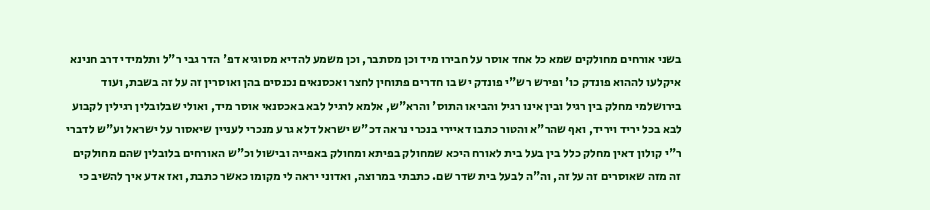בשני אורחים מחולקים שמא כל אחד אוסר על חבירו מיד וכן מסתבר, וכן משמע להדיא מסוגיא דפ' הדר גבי ר"ל ותלמידי דרב חנינא איקלעו לההוא פונדק כו' ופירש רש"י פונדק יש בו חדרים פתוחין לחצר ואכסנאים נכנסים בהן ואוסרין זה על זה בשבת, ועוד בירושלמי מחלק בין רגיל ובין אינו רגיל והביאו התוס' והרא"ש, אלמא לרגיל לבא באכסנאי אוסר מיד, ואולי שבלובלין רגילין לקבוע לבא בכל יריד ויריד, ואף שהר"א והטור כתבו דאיירי בנכרי נראה דכ"ש ישראל דלא גרע מנכרי לעניין שיאסור על ישראל וע"ש לדברי ר"י קולון דאין מחלק כלל בין בעל בית לאורח היכא שמחולק בפיתא ומחולק באפייה ובישול וכ"ש האורחים בלובלין שהם מחולקים זה מזה שאוסרים זה על זה, וה"ה לבעל בית שדר שם. כתבתי במרוצה, ואדוני יראה לי מקומו כאשר כתבת, ואז אדע איך להשיב כי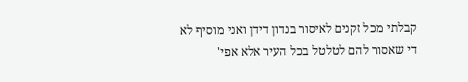קבלתי מכל זקנים לאיסור בנדון דידן ואני מוסיף לא די שאסור להם לטלטל בכל העיר אלא אפי'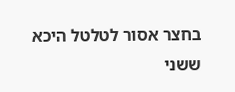בחצר אסור לטלטל היכא ששני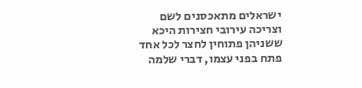ישראלים מתאכסנים לשם וצריכה עירובי חצירות היכא ששניהן פתוחין לחצר לכל אחד פתח בפני עצמו, דברי שלמה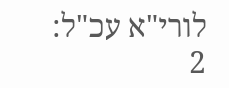לורי"א עכ"ל:
2